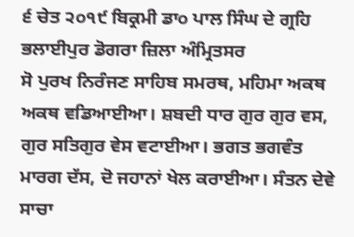੬ ਚੇਤ ੨੦੧੯ ਬਿਕ੍ਰਮੀ ਡਾ੦ ਪਾਲ ਸਿੰਘ ਦੇ ਗ੍ਰਹਿ ਭਲਾਈਪੁਰ ਡੋਗਰਾ ਜ਼ਿਲਾ ਅੰਮ੍ਰਿਤਸਰ
ਸੋ ਪੁਰਖ ਨਿਰੰਜਣ ਸਾਹਿਬ ਸਮਰਥ, ਮਹਿਮਾ ਅਕਥ ਅਕਥ ਵਡਿਆਈਆ। ਸ਼ਬਦੀ ਧਾਰ ਗੁਰ ਗੁਰ ਵਸ, ਗੁਰ ਸਤਿਗੁਰ ਵੇਸ ਵਟਾਈਆ। ਭਗਤ ਭਗਵੰਤ ਮਾਰਗ ਦੱਸ, ਦੋ ਜਹਾਨਾਂ ਖੇਲ ਕਰਾਈਆ। ਸੰਤਨ ਦੇਵੇ ਸਾਚਾ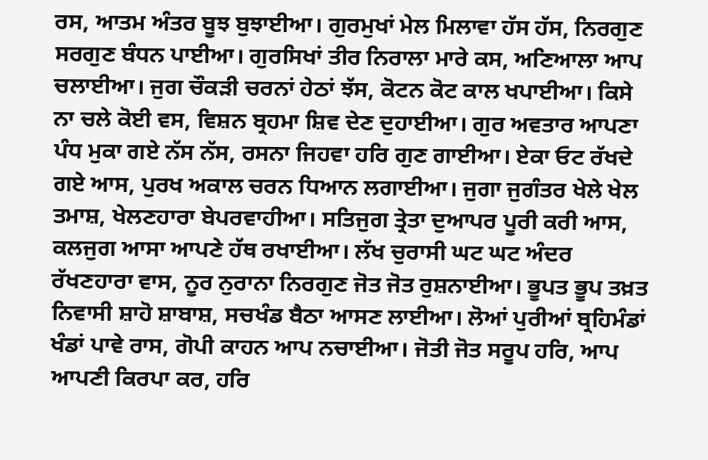ਰਸ, ਆਤਮ ਅੰਤਰ ਬੂਝ ਬੁਝਾਈਆ। ਗੁਰਮੁਖਾਂ ਮੇਲ ਮਿਲਾਵਾ ਹੱਸ ਹੱਸ, ਨਿਰਗੁਣ ਸਰਗੁਣ ਬੰਧਨ ਪਾਈਆ। ਗੁਰਸਿਖਾਂ ਤੀਰ ਨਿਰਾਲਾ ਮਾਰੇ ਕਸ, ਅਣਿਆਲਾ ਆਪ ਚਲਾਈਆ। ਜੁਗ ਚੌਕੜੀ ਚਰਨਾਂ ਹੇਠਾਂ ਝੱਸ, ਕੋਟਨ ਕੋਟ ਕਾਲ ਖਪਾਈਆ। ਕਿਸੇ ਨਾ ਚਲੇ ਕੋਈ ਵਸ, ਵਿਸ਼ਨ ਬ੍ਰਹਮਾ ਸ਼ਿਵ ਦੇਣ ਦੁਹਾਈਆ। ਗੁਰ ਅਵਤਾਰ ਆਪਣਾ ਪੰਧ ਮੁਕਾ ਗਏ ਨੱਸ ਨੱਸ, ਰਸਨਾ ਜਿਹਵਾ ਹਰਿ ਗੁਣ ਗਾਈਆ। ਏਕਾ ਓਟ ਰੱਖਦੇ ਗਏ ਆਸ, ਪੁਰਖ ਅਕਾਲ ਚਰਨ ਧਿਆਨ ਲਗਾਈਆ। ਜੁਗਾ ਜੁਗੰਤਰ ਖੇਲੇ ਖੇਲ ਤਮਾਸ਼, ਖੇਲਣਹਾਰਾ ਬੇਪਰਵਾਹੀਆ। ਸਤਿਜੁਗ ਤ੍ਰੇਤਾ ਦੁਆਪਰ ਪੂਰੀ ਕਰੀ ਆਸ, ਕਲਜੁਗ ਆਸਾ ਆਪਣੇ ਹੱਥ ਰਖਾਈਆ। ਲੱਖ ਚੁਰਾਸੀ ਘਟ ਘਟ ਅੰਦਰ ਰੱਖਣਹਾਰਾ ਵਾਸ, ਨੂਰ ਨੁਰਾਨਾ ਨਿਰਗੁਣ ਜੋਤ ਜੋਤ ਰੁਸ਼ਨਾਈਆ। ਭੂਪਤ ਭੂਪ ਤਖ਼ਤ ਨਿਵਾਸੀ ਸ਼ਾਹੋ ਸ਼ਾਬਾਸ਼, ਸਚਖੰਡ ਬੈਠਾ ਆਸਣ ਲਾਈਆ। ਲੋਆਂ ਪੁਰੀਆਂ ਬ੍ਰਹਿਮੰਡਾਂ ਖੰਡਾਂ ਪਾਵੇ ਰਾਸ, ਗੋਪੀ ਕਾਹਨ ਆਪ ਨਚਾਈਆ। ਜੋਤੀ ਜੋਤ ਸਰੂਪ ਹਰਿ, ਆਪ ਆਪਣੀ ਕਿਰਪਾ ਕਰ, ਹਰਿ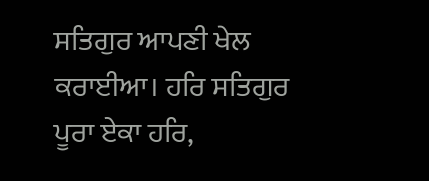ਸਤਿਗੁਰ ਆਪਣੀ ਖੇਲ ਕਰਾਈਆ। ਹਰਿ ਸਤਿਗੁਰ ਪੂਰਾ ਏਕਾ ਹਰਿ,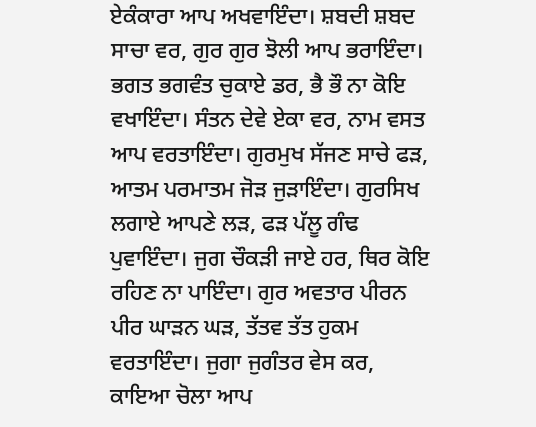ਏਕੰਕਾਰਾ ਆਪ ਅਖਵਾਇੰਦਾ। ਸ਼ਬਦੀ ਸ਼ਬਦ ਸਾਚਾ ਵਰ, ਗੁਰ ਗੁਰ ਝੋਲੀ ਆਪ ਭਰਾਇੰਦਾ। ਭਗਤ ਭਗਵੰਤ ਚੁਕਾਏ ਡਰ, ਭੈ ਭੌ ਨਾ ਕੋਇ ਵਖਾਇੰਦਾ। ਸੰਤਨ ਦੇਵੇ ਏਕਾ ਵਰ, ਨਾਮ ਵਸਤ ਆਪ ਵਰਤਾਇੰਦਾ। ਗੁਰਮੁਖ ਸੱਜਣ ਸਾਚੇ ਫੜ, ਆਤਮ ਪਰਮਾਤਮ ਜੋੜ ਜੁੜਾਇੰਦਾ। ਗੁਰਸਿਖ ਲਗਾਏ ਆਪਣੇ ਲੜ, ਫੜ ਪੱਲੂ ਗੰਢ ਪੁਵਾਇੰਦਾ। ਜੁਗ ਚੌਕੜੀ ਜਾਏ ਹਰ, ਥਿਰ ਕੋਇ ਰਹਿਣ ਨਾ ਪਾਇੰਦਾ। ਗੁਰ ਅਵਤਾਰ ਪੀਰਨ ਪੀਰ ਘਾੜਨ ਘੜ, ਤੱਤਵ ਤੱਤ ਹੁਕਮ ਵਰਤਾਇੰਦਾ। ਜੁਗਾ ਜੁਗੰਤਰ ਵੇਸ ਕਰ, ਕਾਇਆ ਚੋਲਾ ਆਪ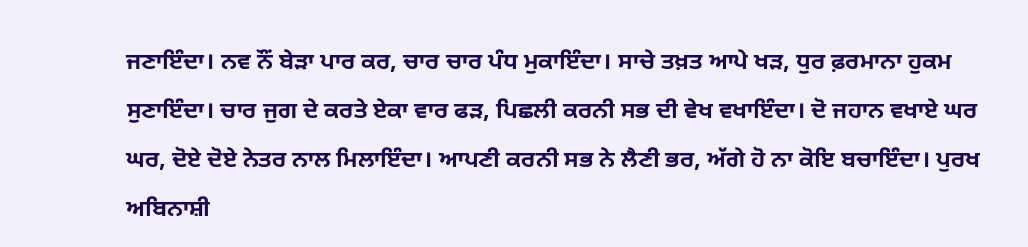ਜਣਾਇੰਦਾ। ਨਵ ਨੌਂ ਬੇੜਾ ਪਾਰ ਕਰ, ਚਾਰ ਚਾਰ ਪੰਧ ਮੁਕਾਇੰਦਾ। ਸਾਚੇ ਤਖ਼ਤ ਆਪੇ ਖੜ, ਧੁਰ ਫ਼ਰਮਾਨਾ ਹੁਕਮ ਸੁਣਾਇੰਦਾ। ਚਾਰ ਜੁਗ ਦੇ ਕਰਤੇ ਏਕਾ ਵਾਰ ਫੜ, ਪਿਛਲੀ ਕਰਨੀ ਸਭ ਦੀ ਵੇਖ ਵਖਾਇੰਦਾ। ਦੋ ਜਹਾਨ ਵਖਾਏ ਘਰ ਘਰ, ਦੋਏ ਦੋਏ ਨੇਤਰ ਨਾਲ ਮਿਲਾਇੰਦਾ। ਆਪਣੀ ਕਰਨੀ ਸਭ ਨੇ ਲੈਣੀ ਭਰ, ਅੱਗੇ ਹੋ ਨਾ ਕੋਇ ਬਚਾਇੰਦਾ। ਪੁਰਖ ਅਬਿਨਾਸ਼ੀ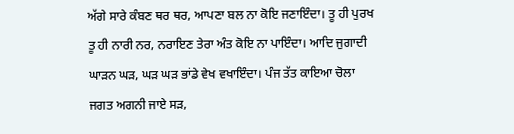ਅੱਗੇ ਸਾਰੇ ਕੰਬਣ ਥਰ ਥਰ, ਆਪਣਾ ਬਲ ਨਾ ਕੋਇ ਜਣਾਇੰਦਾ। ਤੂ ਹੀ ਪੁਰਖ ਤੂ ਹੀ ਨਾਰੀ ਨਰ, ਨਰਾਇਣ ਤੇਰਾ ਅੰਤ ਕੋਇ ਨਾ ਪਾਇੰਦਾ। ਆਦਿ ਜੁਗਾਦੀ ਘਾੜਨ ਘੜ, ਘੜ ਘੜ ਭਾਂਡੇ ਵੇਖ ਵਖਾਇੰਦਾ। ਪੰਜ ਤੱਤ ਕਾਇਆ ਚੋਲਾ ਜਗਤ ਅਗਨੀ ਜਾਏ ਸੜ,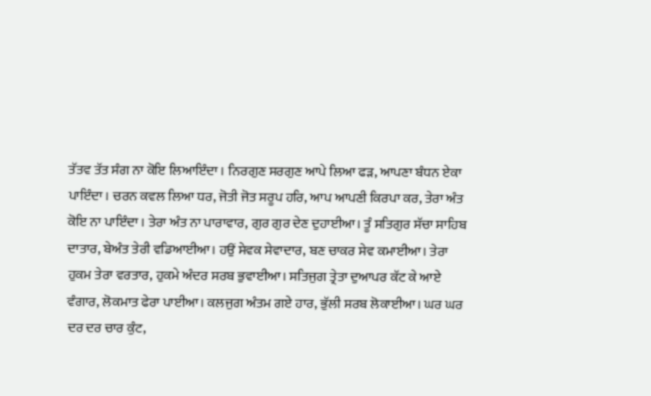ਤੱਤਵ ਤੱਤ ਸੰਗ ਨਾ ਕੋਇ ਲਿਆਇੰਦਾ। ਨਿਰਗੁਣ ਸਰਗੁਣ ਆਪੇ ਲਿਆ ਫੜ, ਆਪਣਾ ਬੰਧਨ ਏਕਾ ਪਾਇੰਦਾ। ਚਰਨ ਕਵਲ ਲਿਆ ਧਰ, ਜੋਤੀ ਜੋਤ ਸਰੂਪ ਹਰਿ, ਆਪ ਆਪਣੀ ਕਿਰਪਾ ਕਰ, ਤੇਰਾ ਅੰਤ ਕੋਇ ਨਾ ਪਾਇੰਦਾ। ਤੇਰਾ ਅੰਤ ਨਾ ਪਾਰਾਵਾਰ, ਗੁਰ ਗੁਰ ਦੇਣ ਦੁਹਾਈਆ। ਤੂੰ ਸਤਿਗੁਰ ਸੱਚਾ ਸਾਹਿਬ ਦਾਤਾਰ, ਬੇਅੰਤ ਤੇਰੀ ਵਡਿਆਈਆ। ਹਉਂ ਸੇਵਕ ਸੇਵਾਦਾਰ, ਬਣ ਚਾਕਰ ਸੇਵ ਕਮਾਈਆ। ਤੇਰਾ ਹੁਕਮ ਤੇਰਾ ਵਰਤਾਰ, ਹੁਕਮੇ ਅੰਦਰ ਸਰਬ ਭੁਵਾਈਆ। ਸਤਿਜੁਗ ਤ੍ਰੇਤਾ ਦੁਆਪਰ ਕੱਟ ਕੇ ਆਏ ਵੰਗਾਰ, ਲੋਕਮਾਤ ਫੇਰਾ ਪਾਈਆ। ਕਲਜੁਗ ਅੰਤਮ ਗਏ ਹਾਰ, ਭੁੱਲੀ ਸਰਬ ਲੋਕਾਈਆ। ਘਰ ਘਰ ਦਰ ਦਰ ਚਾਰ ਕੁੰਟ,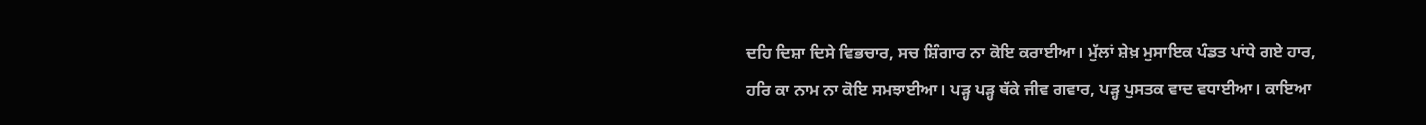ਦਹਿ ਦਿਸ਼ਾ ਦਿਸੇ ਵਿਭਚਾਰ, ਸਚ ਸ਼ਿੰਗਾਰ ਨਾ ਕੋਇ ਕਰਾਈਆ। ਮੁੱਲਾਂ ਸ਼ੇਖ਼ ਮੁਸਾਇਕ ਪੰਡਤ ਪਾਂਧੇ ਗਏ ਹਾਰ, ਹਰਿ ਕਾ ਨਾਮ ਨਾ ਕੋਇ ਸਮਝਾਈਆ। ਪੜ੍ਹ ਪੜ੍ਹ ਥੱਕੇ ਜੀਵ ਗਵਾਰ, ਪੜ੍ਹ ਪੁਸਤਕ ਵਾਦ ਵਧਾਈਆ। ਕਾਇਆ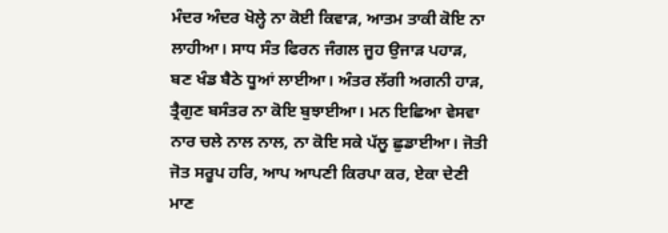ਮੰਦਰ ਅੰਦਰ ਖੋਲ੍ਹੇ ਨਾ ਕੋਈ ਕਿਵਾੜ, ਆਤਮ ਤਾਕੀ ਕੋਇ ਨਾ ਲਾਹੀਆ। ਸਾਧ ਸੰਤ ਫਿਰਨ ਜੰਗਲ ਜੂਹ ਉਜਾੜ ਪਹਾੜ, ਬਣ ਖੰਡ ਬੈਠੇ ਧੂਆਂ ਲਾਈਆ। ਅੰਤਰ ਲੱਗੀ ਅਗਨੀ ਹਾੜ, ਤ੍ਰੈਗੁਣ ਬਸੰਤਰ ਨਾ ਕੋਇ ਬੁਝਾਈਆ। ਮਨ ਇਛਿਆ ਵੇਸਵਾ ਨਾਰ ਚਲੇ ਨਾਲ ਨਾਲ, ਨਾ ਕੋਇ ਸਕੇ ਪੱਲੂ ਛੁਡਾਈਆ। ਜੋਤੀ ਜੋਤ ਸਰੂਪ ਹਰਿ, ਆਪ ਆਪਣੀ ਕਿਰਪਾ ਕਰ, ਏਕਾ ਦੇਣੀ ਮਾਣ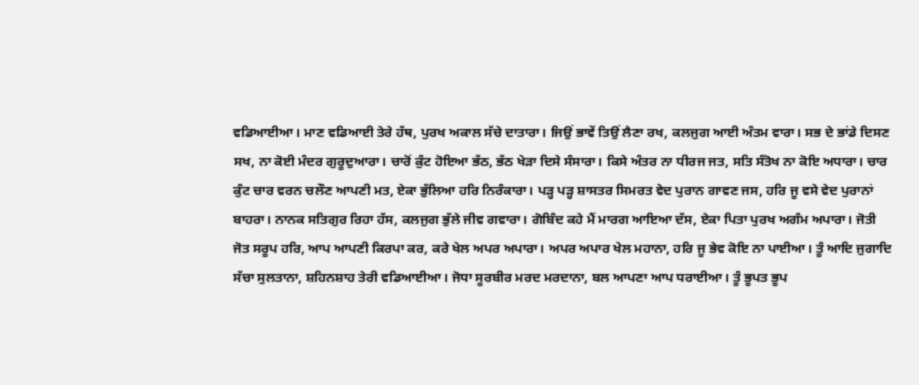ਵਡਿਆਈਆ। ਮਾਣ ਵਡਿਆਈ ਤੇਰੇ ਹੱਥ, ਪੁਰਖ ਅਕਾਲ ਸੱਚੇ ਦਾਤਾਰਾ। ਜਿਉਂ ਭਾਵੇਂ ਤਿਉਂ ਲੈਣਾ ਰਖ, ਕਲਜੁਗ ਆਈ ਅੰਤਮ ਵਾਰਾ। ਸਭ ਦੇ ਭਾਂਡੇ ਦਿਸਣ ਸਖ, ਨਾ ਕੋਈ ਮੰਦਰ ਗੁਰੂਦੁਆਰਾ। ਚਾਰੋਂ ਕੁੰਟ ਹੋਇਆ ਭੱਠ, ਭੱਠ ਖੇੜਾ ਦਿਸੇ ਸੰਸਾਰਾ। ਕਿਸੇ ਅੰਤਰ ਨਾ ਧੀਰਜ ਜਤ, ਸਤਿ ਸੰਤੋਖ ਨਾ ਕੋਇ ਅਧਾਰਾ। ਚਾਰ ਕੁੰਟ ਚਾਰ ਵਰਨ ਚਲੌਣ ਆਪਣੀ ਮਤ, ਏਕਾ ਭੁੱਲਿਆ ਹਰਿ ਨਿਰੰਕਾਰਾ। ਪੜ੍ਹ ਪੜ੍ਹ ਸ਼ਾਸਤਰ ਸਿਮਰਤ ਵੇਦ ਪੁਰਾਨ ਗਾਵਣ ਜਸ, ਹਰਿ ਜੂ ਵਸੇ ਵੇਦ ਪੁਰਾਨਾਂ ਬਾਹਰਾ। ਨਾਨਕ ਸਤਿਗੁਰ ਰਿਹਾ ਹੱਸ, ਕਲਜੁਗ ਭੁੱਲੇ ਜੀਵ ਗਵਾਰਾ। ਗੋਬਿੰਦ ਕਹੇ ਮੈਂ ਮਾਰਗ ਆਇਆ ਦੱਸ, ਏਕਾ ਪਿਤਾ ਪੁਰਖ ਅਗੰਮ ਅਪਾਰਾ। ਜੋਤੀ ਜੋਤ ਸਰੂਪ ਹਰਿ, ਆਪ ਆਪਣੀ ਕਿਰਪਾ ਕਰ, ਕਰੇ ਖੇਲ ਅਪਰ ਅਪਾਰਾ। ਅਪਰ ਅਪਾਰ ਖੇਲ ਮਹਾਨਾ, ਹਰਿ ਜੂ ਭੇਵ ਕੋਇ ਨਾ ਪਾਈਆ। ਤੂੰ ਆਦਿ ਜੁਗਾਦਿ ਸੱਚਾ ਸੁਲਤਾਨਾ, ਸ਼ਹਿਨਸ਼ਾਹ ਤੇਰੀ ਵਡਿਆਈਆ। ਜੋਧਾ ਸੂਰਬੀਰ ਮਰਦ ਮਰਦਾਨਾ, ਬਲ ਆਪਣਾ ਆਪ ਧਰਾਈਆ। ਤੂੰ ਭੂਪਤ ਭੂਪ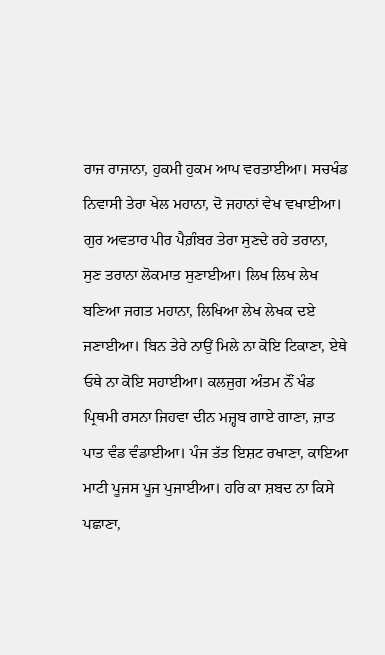ਰਾਜ ਰਾਜਾਨਾ, ਹੁਕਮੀ ਹੁਕਮ ਆਪ ਵਰਤਾਈਆ। ਸਚਖੰਡ ਨਿਵਾਸੀ ਤੇਰਾ ਖੇਲ ਮਹਾਨਾ, ਦੋ ਜਹਾਨਾਂ ਵੇਖ ਵਖਾਈਆ। ਗੁਰ ਅਵਤਾਰ ਪੀਰ ਪੈਗ਼ੰਬਰ ਤੇਰਾ ਸੁਣਦੇ ਰਹੇ ਤਰਾਨਾ, ਸੁਣ ਤਰਾਨਾ ਲੋਕਮਾਤ ਸੁਣਾਈਆ। ਲਿਖ ਲਿਖ ਲੇਖ ਬਣਿਆ ਜਗਤ ਮਹਾਨਾ, ਲਿਖਿਆ ਲੇਖ ਲੇਖਕ ਦਏ ਜਣਾਈਆ। ਬਿਨ ਤੇਰੇ ਨਾਉਂ ਮਿਲੇ ਨਾ ਕੋਇ ਟਿਕਾਣਾ, ਏਥੇ ਓਥੇ ਨਾ ਕੋਇ ਸਹਾਈਆ। ਕਲਜੁਗ ਅੰਤਮ ਨੌਂ ਖੰਡ ਪ੍ਰਿਥਮੀ ਰਸਨਾ ਜਿਹਵਾ ਦੀਨ ਮਜ਼੍ਹਬ ਗਾਏ ਗਾਣਾ, ਜ਼ਾਤ ਪਾਤ ਵੰਡ ਵੰਡਾਈਆ। ਪੰਜ ਤੱਤ ਇਸ਼ਟ ਰਖਾਣਾ, ਕਾਇਆ ਮਾਟੀ ਪੂਜਸ ਪੂਜ ਪੁਜਾਈਆ। ਹਰਿ ਕਾ ਸ਼ਬਦ ਨਾ ਕਿਸੇ ਪਛਾਣਾ,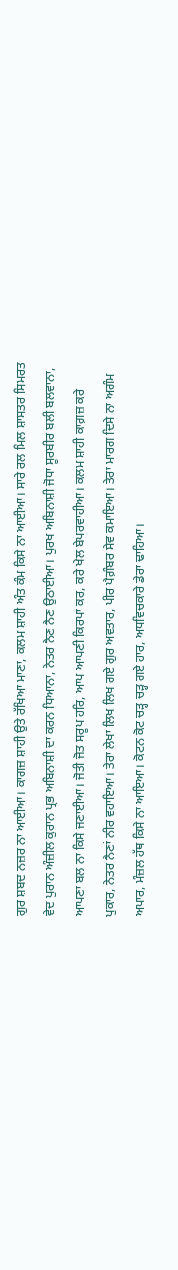ਗੁਰ ਸ਼ਬਦ ਨਜ਼ਰ ਨਾ ਆਈਆ। ਕਾਗਜ਼ ਸ਼ਾਹੀ ਉਤੇ ਰੱਖਿਆ ਮਾਣਾ, ਕਲਮ ਸ਼ਾਹੀ ਅੰਤ ਕੰਮ ਕਿਸੇ ਨਾ ਆਈਆ। ਸਾਰੇ ਰਲ ਮਿਲ ਸ਼ਾਸਤਰ ਸਿਮਰਤ ਵੇਦ ਪੁਰਾਨ ਅੰਜ਼ੀਲ ਕੁਰਾਨ ਪ੍ਰਭ ਅਬਿਨਾਸ਼ੀ ਦਾ ਕਰਨ ਧਿਆਨਾ, ਨੇਤਰ ਨੈਣ ਨੈਣ ਉਠਾਈਆ। ਪੁਰਖ ਅਬਿਨਾਸ਼ੀ ਜੋਧਾ ਸੂਰਬੀਰ ਬਲੀ ਬਲਵਾਨਾ, ਆਪਣਾ ਬਲ ਨਾ ਕਿਸੇ ਜਣਾਈਆ। ਜੋਤੀ ਜੋਤ ਸਰੂਪ ਹਰਿ, ਆਪ ਆਪਣੀ ਕਿਰਪਾ ਕਰ, ਕਰੇ ਖੇਲ ਬੇਪਰਵਾਹੀਆ। ਕਲਮ ਸ਼ਾਹੀ ਕਾਗ਼ਜ਼ ਕਰੇ ਪੁਕਾਰ, ਨੇਤਰ ਨੈਣਾਂ ਨੀਰ ਵਹਾਇਆ। ਤੇਰਾ ਲੇਖਾ ਲਿਖ ਲਿਖ ਗਏ ਗੁਰ ਅਵਤਾਰ, ਪੀਰ ਪੈਗ਼ੰਬਰ ਸੇਵ ਕਮਾਇਆ। ਤੇਰਾ ਮਾਰਗ ਦਿਸੇ ਨਾ ਅਗੰਮ ਅਪਾਰ, ਮੰਜ਼ਲ ਹੱਥ ਕਿਸੇ ਨਾ ਆਇਆ। ਕੋਟਨ ਕੋਟ ਚੜ੍ਹ ਚੜ੍ਹ ਗਏ ਹਾਰ, ਅਧਵਿਚਕਾਰੇ ਡੇਰਾ ਢਾਹਿਆ।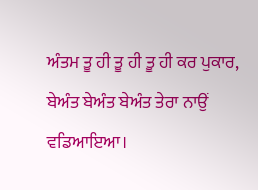ਅੰਤਮ ਤੂ ਹੀ ਤੂ ਹੀ ਤੂ ਹੀ ਕਰ ਪੁਕਾਰ, ਬੇਅੰਤ ਬੇਅੰਤ ਬੇਅੰਤ ਤੇਰਾ ਨਾਉਂ ਵਡਿਆਇਆ।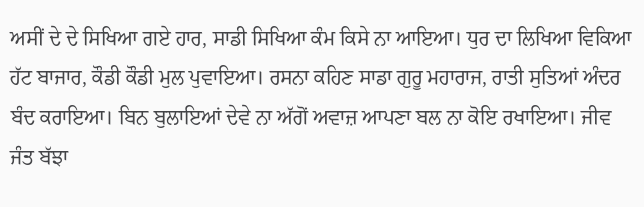ਅਸੀਂ ਦੇ ਦੇ ਸਿਖਿਆ ਗਏ ਹਾਰ, ਸਾਡੀ ਸਿਖਿਆ ਕੰਮ ਕਿਸੇ ਨਾ ਆਇਆ। ਧੁਰ ਦਾ ਲਿਖਿਆ ਵਿਕਿਆ ਹੱਟ ਬਾਜਾਰ, ਕੌਡੀ ਕੌਡੀ ਮੁਲ ਪੁਵਾਇਆ। ਰਸਨਾ ਕਹਿਣ ਸਾਡਾ ਗੁਰੂ ਮਹਾਰਾਜ, ਰਾਤੀ ਸੁਤਿਆਂ ਅੰਦਰ ਬੰਦ ਕਰਾਇਆ। ਬਿਨ ਬੁਲਾਇਆਂ ਦੇਵੇ ਨਾ ਅੱਗੋਂ ਅਵਾਜ਼ ਆਪਣਾ ਬਲ ਨਾ ਕੋਇ ਰਖਾਇਆ। ਜੀਵ ਜੰਤ ਬੱਝਾ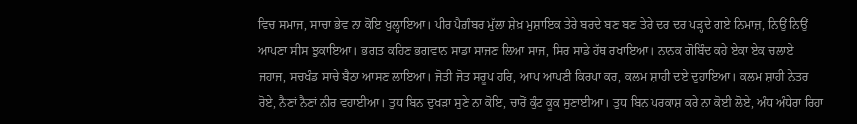ਵਿਚ ਸਮਾਜ, ਸਾਚਾ ਭੇਵ ਨਾ ਕੋਇ ਖੁਲ੍ਹਾਇਆ। ਪੀਰ ਪੈਗ਼ੰਬਰ ਮੁੱਲਾ ਸ਼ੇਖ਼ ਮੁਸ਼ਾਇਕ ਤੇਰੇ ਬਰਦੇ ਬਣ ਬਣ ਤੇਰੇ ਦਰ ਦਰ ਪੜ੍ਹਦੇ ਗਏ ਨਿਮਾਜ਼, ਨਿਉਂ ਨਿਉਂ ਆਪਣਾ ਸੀਸ ਝੁਕਾਇਆ। ਭਗਤ ਕਹਿਣ ਭਗਵਾਨ ਸਾਡਾ ਸਾਜਣ ਲਿਆ ਸਾਜ, ਸਿਰ ਸਾਡੇ ਹੱਥ ਰਖਾਇਆ। ਨਾਨਕ ਗੋਬਿੰਦ ਕਹੇ ਏਕਾ ਏਕ ਚਲਾਏ ਜਹਾਜ, ਸਚਖੰਡ ਸਾਚੇ ਬੈਠਾ ਆਸਣ ਲਾਇਆ। ਜੋਤੀ ਜੋਤ ਸਰੂਪ ਹਰਿ, ਆਪ ਆਪਣੀ ਕਿਰਪਾ ਕਰ, ਕਲਮ ਸ਼ਾਹੀ ਦਏ ਦੁਹਾਇਆ। ਕਲਮ ਸ਼ਾਹੀ ਨੇਤਰ ਰੋਏ, ਨੈਣਾਂ ਨੈਣਾਂ ਨੀਰ ਵਹਾਈਆ। ਤੁਧ ਬਿਨ ਦੁਖੜਾ ਸੁਣੇ ਨਾ ਕੋਇ, ਚਾਰੋਂ ਕੁੰਟ ਕੂਕ ਸੁਣਾਈਆ। ਤੁਧ ਬਿਨ ਪਰਕਾਸ਼ ਕਰੇ ਨਾ ਕੋਈ ਲੋਏ, ਅੰਧ ਅੰਧੇਰਾ ਰਿਹਾ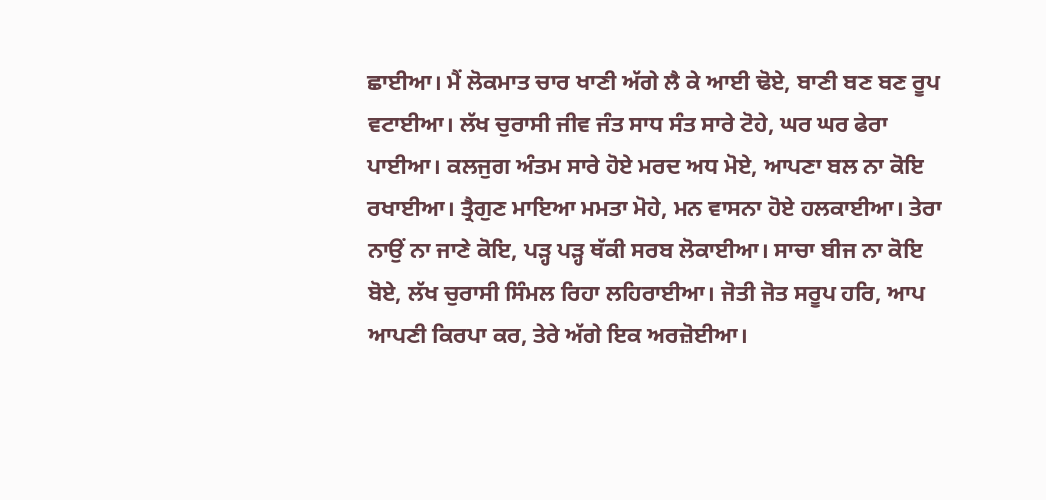ਛਾਈਆ। ਮੈਂ ਲੋਕਮਾਤ ਚਾਰ ਖਾਣੀ ਅੱਗੇ ਲੈ ਕੇ ਆਈ ਢੋਏ, ਬਾਣੀ ਬਣ ਬਣ ਰੂਪ ਵਟਾਈਆ। ਲੱਖ ਚੁਰਾਸੀ ਜੀਵ ਜੰਤ ਸਾਧ ਸੰਤ ਸਾਰੇ ਟੋਹੇ, ਘਰ ਘਰ ਫੇਰਾ ਪਾਈਆ। ਕਲਜੁਗ ਅੰਤਮ ਸਾਰੇ ਹੋਏ ਮਰਦ ਅਧ ਮੋਏ, ਆਪਣਾ ਬਲ ਨਾ ਕੋਇ ਰਖਾਈਆ। ਤ੍ਰੈਗੁਣ ਮਾਇਆ ਮਮਤਾ ਮੋਹੇ, ਮਨ ਵਾਸਨਾ ਹੋਏ ਹਲਕਾਈਆ। ਤੇਰਾ ਨਾਉਂ ਨਾ ਜਾਣੇ ਕੋਇ, ਪੜ੍ਹ ਪੜ੍ਹ ਥੱਕੀ ਸਰਬ ਲੋਕਾਈਆ। ਸਾਚਾ ਬੀਜ ਨਾ ਕੋਇ ਬੋਏ, ਲੱਖ ਚੁਰਾਸੀ ਸਿੰਮਲ ਰਿਹਾ ਲਹਿਰਾਈਆ। ਜੋਤੀ ਜੋਤ ਸਰੂਪ ਹਰਿ, ਆਪ ਆਪਣੀ ਕਿਰਪਾ ਕਰ, ਤੇਰੇ ਅੱਗੇ ਇਕ ਅਰਜ਼ੋਈਆ।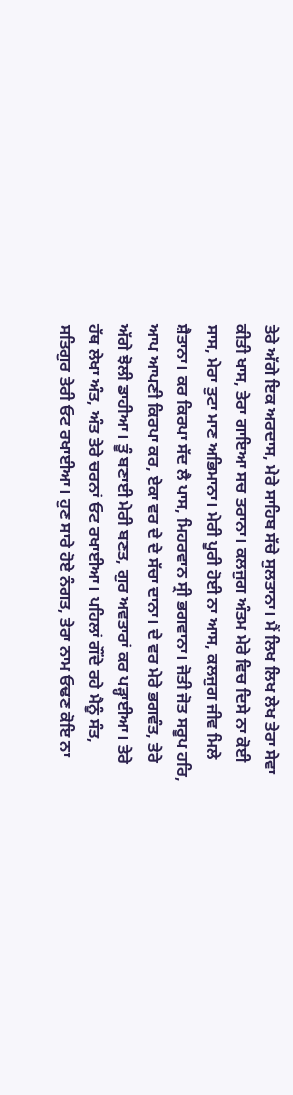ਤੇਰੇ ਅੱਗੇ ਇਕ ਅਰਦਾਸ, ਮੇਰੇ ਸਾਹਿਬ ਸੱਚੇ ਸੁਲਤਾਨਾ। ਮੈਂ ਲਿਖ ਲਿਖ ਲੇਖ ਤੇਰਾ ਸੇਵਾ ਕੀਤੀ ਖਾਸ, ਤੇਰਾ ਗਾਇਆ ਸਚ ਤਰਾਨਾ। ਕਲਜੁਗ ਅੰਤਮ ਮੇਰੇ ਵਿਚ ਦਿਸੇ ਨਾ ਕੋਈ ਸਾਸ, ਮੇਰਾ ਤੁਟਾ ਮਾਣ ਅਭਿਮਾਨਾ। ਮੇਰੀ ਪੂਰੀ ਹੋਈ ਨਾ ਆਸ, ਕਲਜੁਗ ਜੀਵ ਮਿਲੇ ਸ਼ੈਤਾਨਾ। ਕਰ ਕਿਰਪਾ ਸੱਦ ਲੈ ਪਾਸ, ਮਿਹਰਵਾਨ ਸ੍ਰੀ ਭਗਵਾਨਾ। ਜੋਤੀ ਜੋਤ ਸਰੂਪ ਹਰਿ, ਆਪ ਆਪਣੀ ਕਿਰਪਾ ਕਰ, ਏਕਾ ਵਰ ਦੇ ਦੇ ਸੱਚਾ ਦਾਨਾ। ਦੇ ਵਰ ਮੇਰੇ ਭਗਵੰਤ, ਤੇਰੇ ਅੱਗੇ ਝੋਲੀ ਡਾਹੀਆ। ਤੂੰ ਬਣਾਈ ਮੇਰੀ ਬਣਤ, ਗੁਰ ਅਵਤਾਰਾਂ ਕਰ ਪੜ੍ਹਾਈਆ। ਤੇਰੇ ਹੱਥ ਲੇਖਾ ਅੰਤ, ਅੰਤ ਤੇਰੇ ਚਰਨਾਂ ਓਟ ਰਖਾਈਆ। ਪਹਿਲਾਂ ਗੌਂਦੇ ਰਹੇ ਮੈਨੂੰ ਸੰਤ, ਸਤਿਗੁਰ ਤੇਰੀ ਓਟ ਰਖਾਈਆ। ਹੁਣ ਸਾਰੇ ਹੋਏ ਨੰਗਤ, ਤੇਰਾ ਨਾਮ ਓਢਣ ਕੋਇ ਨਾ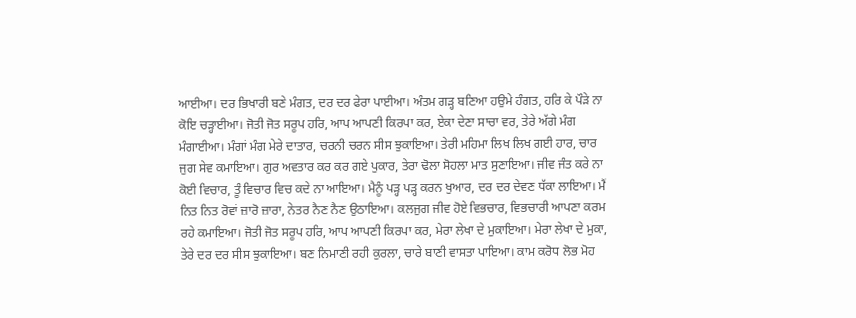ਆਈਆ। ਦਰ ਭਿਖਾਰੀ ਬਣੇ ਮੰਗਤ, ਦਰ ਦਰ ਫੇਰਾ ਪਾਈਆ। ਅੰਤਮ ਗੜ੍ਹ ਬਣਿਆ ਹਉਮੇ ਹੰਗਤ, ਹਰਿ ਕੇ ਪੌੜੇ ਨਾ ਕੋਇ ਚੜ੍ਹਾਈਆ। ਜੋਤੀ ਜੋਤ ਸਰੂਪ ਹਰਿ, ਆਪ ਆਪਣੀ ਕਿਰਪਾ ਕਰ, ਏਕਾ ਦੇਣਾ ਸਾਚਾ ਵਰ, ਤੇਰੇ ਅੱਗੇ ਮੰਗ ਮੰਗਾਈਆ। ਮੰਗਾਂ ਮੰਗ ਮੇਰੇ ਦਾਤਾਰ, ਚਰਨੀ ਚਰਨ ਸੀਸ ਝੁਕਾਇਆ। ਤੇਰੀ ਮਹਿਮਾ ਲਿਖ ਲਿਖ ਗਈ ਹਾਰ, ਚਾਰ ਜੁਗ ਸੇਵ ਕਮਾਇਆ। ਗੁਰ ਅਵਤਾਰ ਕਰ ਕਰ ਗਏ ਪੁਕਾਰ, ਤੇਰਾ ਢੋਲਾ ਸੋਹਲਾ ਮਾਤ ਸੁਣਾਇਆ। ਜੀਵ ਜੰਤ ਕਰੇ ਨਾ ਕੋਈ ਵਿਚਾਰ, ਤੂੰ ਵਿਚਾਰ ਵਿਚ ਕਦੇ ਨਾ ਆਇਆ। ਮੈਨੂੰ ਪੜ੍ਹ ਪੜ੍ਹ ਕਰਨ ਖੁਆਰ, ਦਰ ਦਰ ਦੇਵਣ ਧੱਕਾ ਲਾਇਆ। ਮੈਂ ਨਿਤ ਨਿਤ ਰੋਵਾਂ ਜ਼ਾਰੋ ਜ਼ਾਰਾ, ਨੇਤਰ ਨੈਣ ਨੈਣ ਉਠਾਇਆ। ਕਲਜੁਗ ਜੀਵ ਹੋਏ ਵਿਭਚਾਰ, ਵਿਭਚਾਰੀ ਆਪਣਾ ਕਰਮ ਰਹੇ ਕਮਾਇਆ। ਜੋਤੀ ਜੋਤ ਸਰੂਪ ਹਰਿ, ਆਪ ਆਪਣੀ ਕਿਰਪਾ ਕਰ, ਮੇਰਾ ਲੇਖਾ ਦੇ ਮੁਕਾਇਆ। ਮੇਰਾ ਲੇਖਾ ਦੇ ਮੁਕਾ, ਤੇਰੇ ਦਰ ਦਰ ਸੀਸ ਝੁਕਾਇਆ। ਬਣ ਨਿਮਾਣੀ ਰਹੀ ਕੁਰਲਾ, ਚਾਰੇ ਬਾਣੀ ਵਾਸਤਾ ਪਾਇਆ। ਕਾਮ ਕਰੋਧ ਲੋਭ ਮੋਹ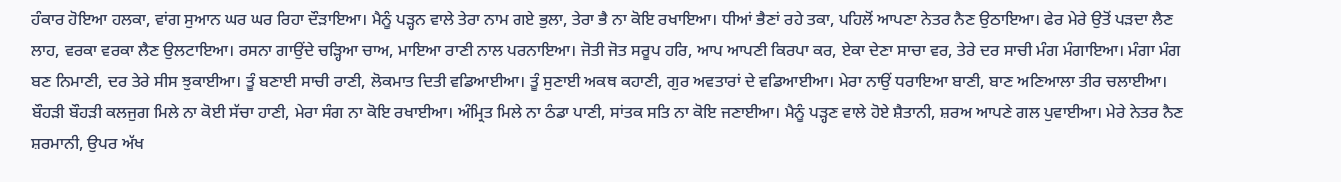ਹੰਕਾਰ ਹੋਇਆ ਹਲਕਾ, ਵਾਂਗ ਸੁਆਨ ਘਰ ਘਰ ਰਿਹਾ ਦੌੜਾਇਆ। ਮੈਨੂੰ ਪੜ੍ਹਨ ਵਾਲੇ ਤੇਰਾ ਨਾਮ ਗਏ ਭੁਲਾ, ਤੇਰਾ ਭੈ ਨਾ ਕੋਇ ਰਖਾਇਆ। ਧੀਆਂ ਭੈਣਾਂ ਰਹੇ ਤਕਾ, ਪਹਿਲੋਂ ਆਪਣਾ ਨੇਤਰ ਨੈਣ ਉਠਾਇਆ। ਫੇਰ ਮੇਰੇ ਉਤੋਂ ਪੜਦਾ ਲੈਣ ਲਾਹ, ਵਰਕਾ ਵਰਕਾ ਲੈਣ ਉਲਟਾਇਆ। ਰਸਨਾ ਗਾਉਂਦੇ ਚੜ੍ਹਿਆ ਚਾਅ, ਮਾਇਆ ਰਾਣੀ ਨਾਲ ਪਰਨਾਇਆ। ਜੋਤੀ ਜੋਤ ਸਰੂਪ ਹਰਿ, ਆਪ ਆਪਣੀ ਕਿਰਪਾ ਕਰ, ਏਕਾ ਦੇਣਾ ਸਾਚਾ ਵਰ, ਤੇਰੇ ਦਰ ਸਾਚੀ ਮੰਗ ਮੰਗਾਇਆ। ਮੰਗਾ ਮੰਗ ਬਣ ਨਿਮਾਣੀ, ਦਰ ਤੇਰੇ ਸੀਸ ਝੁਕਾਈਆ। ਤੂੰ ਬਣਾਈ ਸਾਚੀ ਰਾਣੀ, ਲੋਕਮਾਤ ਦਿਤੀ ਵਡਿਆਈਆ। ਤੂੰ ਸੁਣਾਈ ਅਕਥ ਕਹਾਣੀ, ਗੁਰ ਅਵਤਾਰਾਂ ਦੇ ਵਡਿਆਈਆ। ਮੇਰਾ ਨਾਉਂ ਧਰਾਇਆ ਬਾਣੀ, ਬਾਣ ਅਣਿਆਲਾ ਤੀਰ ਚਲਾਈਆ। ਬੌਹੜੀ ਬੌਹੜੀ ਕਲਜੁਗ ਮਿਲੇ ਨਾ ਕੋਈ ਸੱਚਾ ਹਾਣੀ, ਮੇਰਾ ਸੰਗ ਨਾ ਕੋਇ ਰਖਾਈਆ। ਅੰਮ੍ਰਿਤ ਮਿਲੇ ਨਾ ਠੰਡਾ ਪਾਣੀ, ਸਾਂਤਕ ਸਤਿ ਨਾ ਕੋਇ ਜਣਾਈਆ। ਮੈਨੂੰ ਪੜ੍ਹਣ ਵਾਲੇ ਹੋਏ ਸ਼ੈਤਾਨੀ, ਸ਼ਰਅ ਆਪਣੇ ਗਲ ਪੁਵਾਈਆ। ਮੇਰੇ ਨੇਤਰ ਨੈਣ ਸ਼ਰਮਾਨੀ, ਉਪਰ ਅੱਖ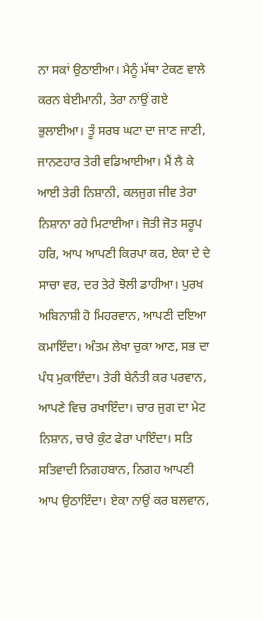ਨਾ ਸਕਾਂ ਉਠਾਈਆ। ਮੈਨੂੰ ਮੱਥਾ ਟੇਕਣ ਵਾਲੇ ਕਰਨ ਬੇਈਮਾਨੀ, ਤੇਰਾ ਨਾਉਂ ਗਏ ਭੁਲਾਈਆ। ਤੂੰ ਸਰਬ ਘਟਾ ਦਾ ਜਾਣ ਜਾਣੀ, ਜਾਨਣਹਾਰ ਤੇਰੀ ਵਡਿਆਈਆ। ਮੈਂ ਲੈ ਕੇ ਆਈ ਤੇਰੀ ਨਿਸ਼ਾਨੀ, ਕਲਜੁਗ ਜੀਵ ਤੇਰਾ ਨਿਸ਼ਾਨਾ ਰਹੇ ਮਿਟਾਈਆ। ਜੋਤੀ ਜੋਤ ਸਰੂਪ ਹਰਿ, ਆਪ ਆਪਣੀ ਕਿਰਪਾ ਕਰ, ਏਕਾ ਦੇ ਦੇ ਸਾਚਾ ਵਰ, ਦਰ ਤੇਰੇ ਝੋਲੀ ਡਾਹੀਆ। ਪੁਰਖ ਅਬਿਨਾਸ਼ੀ ਹੋ ਮਿਹਰਵਾਨ, ਆਪਣੀ ਦਇਆ ਕਮਾਇੰਦਾ। ਅੰਤਮ ਲੇਖਾ ਚੁਕਾ ਆਣ, ਸਭ ਦਾ ਪੰਧ ਮੁਕਾਇੰਦਾ। ਤੇਰੀ ਬੇਨੰਤੀ ਕਰ ਪਰਵਾਨ, ਆਪਣੇ ਵਿਚ ਰਖਾਇੰਦਾ। ਚਾਰ ਜੁਗ ਦਾ ਮੇਟ ਨਿਸ਼ਾਨ, ਚਾਰੇ ਕੁੰਟ ਫੇਰਾ ਪਾਇੰਦਾ। ਸਤਿ ਸਤਿਵਾਦੀ ਨਿਗਹਬਾਨ, ਨਿਗਹ ਆਪਣੀ ਆਪ ਉਠਾਇੰਦਾ। ਏਕਾ ਨਾਉਂ ਕਰ ਬਲਵਾਨ,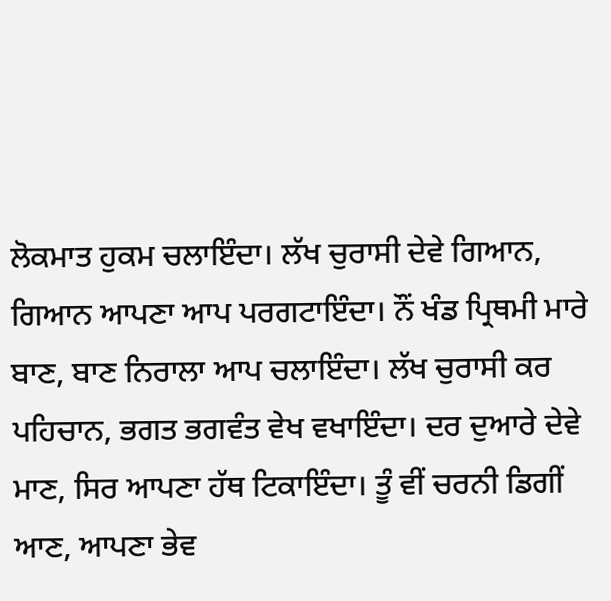ਲੋਕਮਾਤ ਹੁਕਮ ਚਲਾਇੰਦਾ। ਲੱਖ ਚੁਰਾਸੀ ਦੇਵੇ ਗਿਆਨ, ਗਿਆਨ ਆਪਣਾ ਆਪ ਪਰਗਟਾਇੰਦਾ। ਨੌਂ ਖੰਡ ਪ੍ਰਿਥਮੀ ਮਾਰੇ ਬਾਣ, ਬਾਣ ਨਿਰਾਲਾ ਆਪ ਚਲਾਇੰਦਾ। ਲੱਖ ਚੁਰਾਸੀ ਕਰ ਪਹਿਚਾਨ, ਭਗਤ ਭਗਵੰਤ ਵੇਖ ਵਖਾਇੰਦਾ। ਦਰ ਦੁਆਰੇ ਦੇਵੇ ਮਾਣ, ਸਿਰ ਆਪਣਾ ਹੱਥ ਟਿਕਾਇੰਦਾ। ਤੂੰ ਵੀਂ ਚਰਨੀ ਡਿਗੀਂ ਆਣ, ਆਪਣਾ ਭੇਵ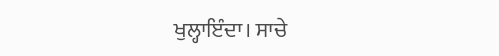ਖੁਲ੍ਹਾਇੰਦਾ। ਸਾਚੇ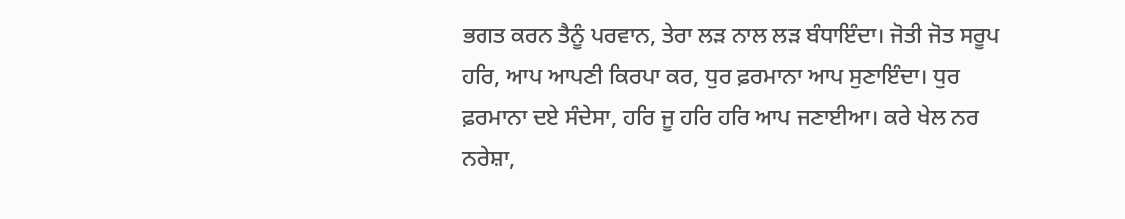ਭਗਤ ਕਰਨ ਤੈਨੂੰ ਪਰਵਾਨ, ਤੇਰਾ ਲੜ ਨਾਲ ਲੜ ਬੰਧਾਇੰਦਾ। ਜੋਤੀ ਜੋਤ ਸਰੂਪ ਹਰਿ, ਆਪ ਆਪਣੀ ਕਿਰਪਾ ਕਰ, ਧੁਰ ਫ਼ਰਮਾਨਾ ਆਪ ਸੁਣਾਇੰਦਾ। ਧੁਰ ਫ਼ਰਮਾਨਾ ਦਏ ਸੰਦੇਸਾ, ਹਰਿ ਜੂ ਹਰਿ ਹਰਿ ਆਪ ਜਣਾਈਆ। ਕਰੇ ਖੇਲ ਨਰ ਨਰੇਸ਼ਾ,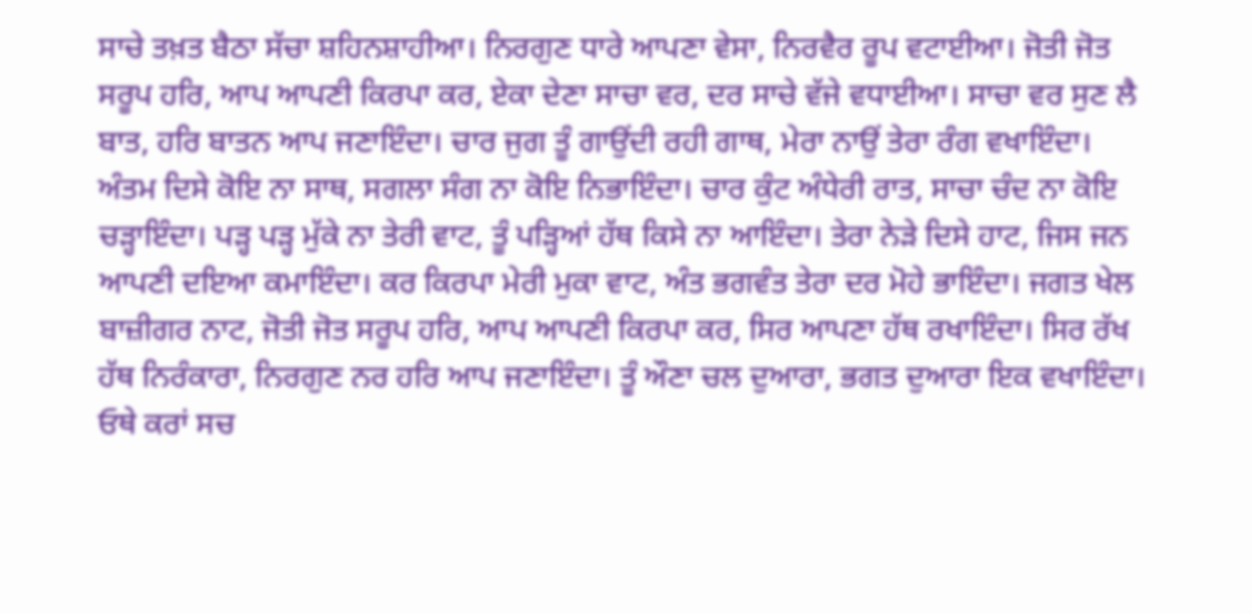ਸਾਚੇ ਤਖ਼ਤ ਬੈਠਾ ਸੱਚਾ ਸ਼ਹਿਨਸ਼ਾਹੀਆ। ਨਿਰਗੁਣ ਧਾਰੇ ਆਪਣਾ ਵੇਸਾ, ਨਿਰਵੈਰ ਰੂਪ ਵਟਾਈਆ। ਜੋਤੀ ਜੋਤ ਸਰੂਪ ਹਰਿ, ਆਪ ਆਪਣੀ ਕਿਰਪਾ ਕਰ, ਏਕਾ ਦੇਣਾ ਸਾਚਾ ਵਰ, ਦਰ ਸਾਚੇ ਵੱਜੇ ਵਧਾਈਆ। ਸਾਚਾ ਵਰ ਸੁਣ ਲੈ ਬਾਤ, ਹਰਿ ਬਾਤਨ ਆਪ ਜਣਾਇੰਦਾ। ਚਾਰ ਜੁਗ ਤੂੰ ਗਾਉਂਦੀ ਰਹੀ ਗਾਥ, ਮੇਰਾ ਨਾਉਂ ਤੇਰਾ ਰੰਗ ਵਖਾਇੰਦਾ। ਅੰਤਮ ਦਿਸੇ ਕੋਇ ਨਾ ਸਾਥ, ਸਗਲਾ ਸੰਗ ਨਾ ਕੋਇ ਨਿਭਾਇੰਦਾ। ਚਾਰ ਕੁੰਟ ਅੰਧੇਰੀ ਰਾਤ, ਸਾਚਾ ਚੰਦ ਨਾ ਕੋਇ ਚੜ੍ਹਾਇੰਦਾ। ਪੜ੍ਹ ਪੜ੍ਹ ਮੁੱਕੇ ਨਾ ਤੇਰੀ ਵਾਟ, ਤੂੰ ਪੜ੍ਹਿਆਂ ਹੱਥ ਕਿਸੇ ਨਾ ਆਇੰਦਾ। ਤੇਰਾ ਨੇੜੇ ਦਿਸੇ ਹਾਟ, ਜਿਸ ਜਨ ਆਪਣੀ ਦਇਆ ਕਮਾਇੰਦਾ। ਕਰ ਕਿਰਪਾ ਮੇਰੀ ਮੁਕਾ ਵਾਟ, ਅੰਤ ਭਗਵੰਤ ਤੇਰਾ ਦਰ ਮੋਹੇ ਭਾਇੰਦਾ। ਜਗਤ ਖੇਲ ਬਾਜ਼ੀਗਰ ਨਾਟ, ਜੋਤੀ ਜੋਤ ਸਰੂਪ ਹਰਿ, ਆਪ ਆਪਣੀ ਕਿਰਪਾ ਕਰ, ਸਿਰ ਆਪਣਾ ਹੱਥ ਰਖਾਇੰਦਾ। ਸਿਰ ਰੱਖ ਹੱਥ ਨਿਰੰਕਾਰਾ, ਨਿਰਗੁਣ ਨਰ ਹਰਿ ਆਪ ਜਣਾਇੰਦਾ। ਤੂੰ ਔਣਾ ਚਲ ਦੁਆਰਾ, ਭਗਤ ਦੁਆਰਾ ਇਕ ਵਖਾਇੰਦਾ। ਓਥੇ ਕਰਾਂ ਸਚ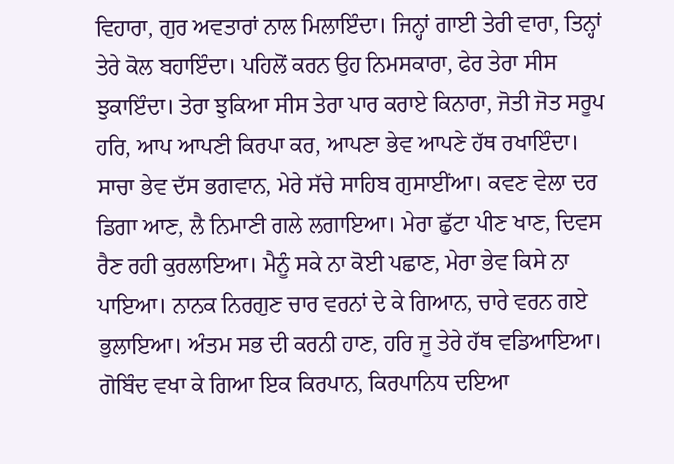ਵਿਹਾਰਾ, ਗੁਰ ਅਵਤਾਰਾਂ ਨਾਲ ਮਿਲਾਇੰਦਾ। ਜਿਨ੍ਹਾਂ ਗਾਈ ਤੇਰੀ ਵਾਰਾ, ਤਿਨ੍ਹਾਂ ਤੇਰੇ ਕੋਲ ਬਹਾਇੰਦਾ। ਪਹਿਲੋਂ ਕਰਨ ਉਹ ਨਿਮਸਕਾਰਾ, ਫੇਰ ਤੇਰਾ ਸੀਸ ਝੁਕਾਇੰਦਾ। ਤੇਰਾ ਝੁਕਿਆ ਸੀਸ ਤੇਰਾ ਪਾਰ ਕਰਾਏ ਕਿਨਾਰਾ, ਜੋਤੀ ਜੋਤ ਸਰੂਪ ਹਰਿ, ਆਪ ਆਪਣੀ ਕਿਰਪਾ ਕਰ, ਆਪਣਾ ਭੇਵ ਆਪਣੇ ਹੱਥ ਰਖਾਇੰਦਾ। ਸਾਚਾ ਭੇਵ ਦੱਸ ਭਗਵਾਨ, ਮੇਰੇ ਸੱਚੇ ਸਾਹਿਬ ਗੁਸਾਈਂਆ। ਕਵਣ ਵੇਲਾ ਦਰ ਡਿਗਾ ਆਣ, ਲੈ ਨਿਮਾਣੀ ਗਲੇ ਲਗਾਇਆ। ਮੇਰਾ ਛੁੱਟਾ ਪੀਣ ਖਾਣ, ਦਿਵਸ ਰੈਣ ਰਹੀ ਕੁਰਲਾਇਆ। ਮੈਨੂੰ ਸਕੇ ਨਾ ਕੋਈ ਪਛਾਣ, ਮੇਰਾ ਭੇਵ ਕਿਸੇ ਨਾ ਪਾਇਆ। ਨਾਨਕ ਨਿਰਗੁਣ ਚਾਰ ਵਰਨਾਂ ਦੇ ਕੇ ਗਿਆਨ, ਚਾਰੇ ਵਰਨ ਗਏ ਭੁਲਾਇਆ। ਅੰਤਮ ਸਭ ਦੀ ਕਰਨੀ ਹਾਣ, ਹਰਿ ਜੂ ਤੇਰੇ ਹੱਥ ਵਡਿਆਇਆ। ਗੋਬਿੰਦ ਵਖਾ ਕੇ ਗਿਆ ਇਕ ਕਿਰਪਾਨ, ਕਿਰਪਾਨਿਧ ਦਇਆ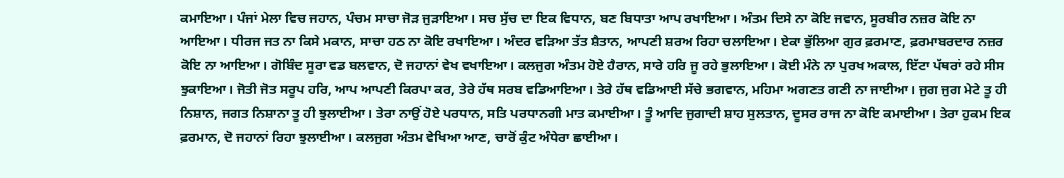ਕਮਾਇਆ। ਪੰਜਾਂ ਮੇਲਾ ਵਿਚ ਜਹਾਨ, ਪੰਚਮ ਸਾਚਾ ਜੋੜ ਜੁੜਾਇਆ। ਸਚ ਸੁੱਚ ਦਾ ਇਕ ਵਿਧਾਨ, ਬਣ ਬਿਧਾਤਾ ਆਪ ਰਖਾਇਆ। ਅੰਤਮ ਦਿਸੇ ਨਾ ਕੋਇ ਜਵਾਨ, ਸੂਰਬੀਰ ਨਜ਼ਰ ਕੋਇ ਨਾ ਆਇਆ। ਧੀਰਜ ਜਤ ਨਾ ਕਿਸੇ ਮਕਾਨ, ਸਾਚਾ ਹਠ ਨਾ ਕੋਇ ਰਖਾਇਆ। ਅੰਦਰ ਵੜਿਆ ਤੱਤ ਸ਼ੈਤਾਨ, ਆਪਣੀ ਸ਼ਰਅ ਰਿਹਾ ਚਲਾਇਆ। ਏਕਾ ਭੁੱਲਿਆ ਗੁਰ ਫ਼ਰਮਾਣ, ਫ਼ਰਮਾਬਰਦਾਰ ਨਜ਼ਰ ਕੋਇ ਨਾ ਆਇਆ। ਗੋਬਿੰਦ ਸੂਰਾ ਵਡ ਬਲਵਾਨ, ਦੋ ਜਹਾਨਾਂ ਵੇਖ ਵਖਾਇਆ। ਕਲਜੁਗ ਅੰਤਮ ਹੋਏ ਹੈਰਾਨ, ਸਾਰੇ ਹਰਿ ਜੂ ਰਹੇ ਭੁਲਾਇਆ। ਕੋਈ ਮੰਨੇ ਨਾ ਪੁਰਖ ਅਕਾਲ, ਇੱਟਾ ਪੱਥਰਾਂ ਰਹੇ ਸੀਸ ਝੁਕਾਇਆ। ਜੋਤੀ ਜੋਤ ਸਰੂਪ ਹਰਿ, ਆਪ ਆਪਣੀ ਕਿਰਪਾ ਕਰ, ਤੇਰੇ ਹੱਥ ਸਰਬ ਵਡਿਆਇਆ। ਤੇਰੇ ਹੱਥ ਵਡਿਆਈ ਸੱਚੇ ਭਗਵਾਨ, ਮਹਿਮਾ ਅਗਣਤ ਗਣੀ ਨਾ ਜਾਈਆ। ਜੁਗ ਜੁਗ ਮੇਟੇ ਤੂ ਹੀ ਨਿਸ਼ਾਨ, ਜਗਤ ਨਿਸ਼ਾਨਾ ਤੂ ਹੀ ਝੁਲਾਈਆ। ਤੇਰਾ ਨਾਉਂ ਹੋਏ ਪਰਧਾਨ, ਸਤਿ ਪਰਧਾਨਗੀ ਮਾਤ ਕਮਾਈਆ। ਤੂੰ ਆਦਿ ਜੁਗਾਦੀ ਸ਼ਾਹ ਸੁਲਤਾਨ, ਦੂਸਰ ਰਾਜ ਨਾ ਕੋਇ ਕਮਾਈਆ। ਤੇਰਾ ਹੁਕਮ ਇਕ ਫ਼ਰਮਾਨ, ਦੋ ਜਹਾਨਾਂ ਰਿਹਾ ਝੁਲਾਈਆ। ਕਲਜੁਗ ਅੰਤਮ ਵੇਖਿਆ ਆਣ, ਚਾਰੋਂ ਕੁੰਟ ਅੰਧੇਰਾ ਛਾਈਆ।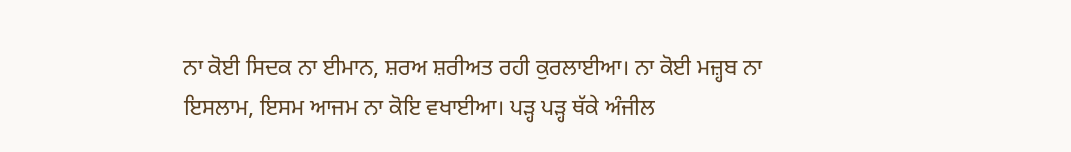ਨਾ ਕੋਈ ਸਿਦਕ ਨਾ ਈਮਾਨ, ਸ਼ਰਅ ਸ਼ਰੀਅਤ ਰਹੀ ਕੁਰਲਾਈਆ। ਨਾ ਕੋਈ ਮਜ਼੍ਹਬ ਨਾ ਇਸਲਾਮ, ਇਸਮ ਆਜਮ ਨਾ ਕੋਇ ਵਖਾਈਆ। ਪੜ੍ਹ ਪੜ੍ਹ ਥੱਕੇ ਅੰਜੀਲ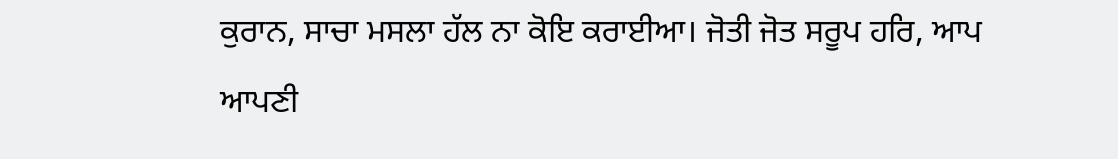ਕੁਰਾਨ, ਸਾਚਾ ਮਸਲਾ ਹੱਲ ਨਾ ਕੋਇ ਕਰਾਈਆ। ਜੋਤੀ ਜੋਤ ਸਰੂਪ ਹਰਿ, ਆਪ ਆਪਣੀ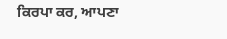ਕਿਰਪਾ ਕਰ, ਆਪਣਾ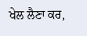ਖੇਲ ਲੈਣਾ ਕਰ,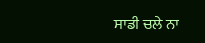ਸਾਡੀ ਚਲੇ ਨਾ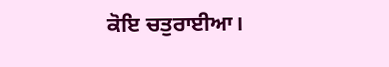ਕੋਇ ਚਤੁਰਾਈਆ।